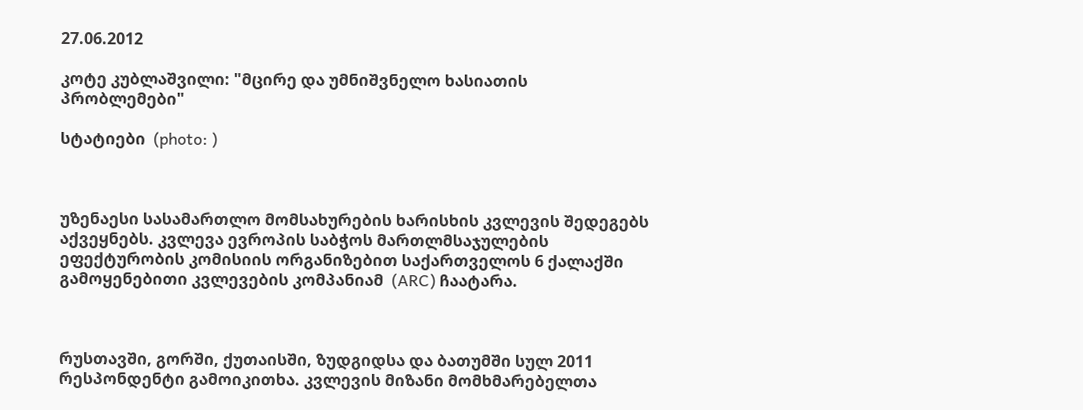27.06.2012

კოტე კუბლაშვილი: "მცირე და უმნიშვნელო ხასიათის პრობლემები"

სტატიები  (photo: )



უზენაესი სასამართლო მომსახურების ხარისხის კვლევის შედეგებს აქვეყნებს. კვლევა ევროპის საბჭოს მართლმსაჯულების ეფექტურობის კომისიის ორგანიზებით საქართველოს 6 ქალაქში გამოყენებითი კვლევების კომპანიამ  (ARC) ჩაატარა.



რუსთავში, გორში, ქუთაისში, ზუდგიდსა და ბათუმში სულ 2011 რესპონდენტი გამოიკითხა. კვლევის მიზანი მომხმარებელთა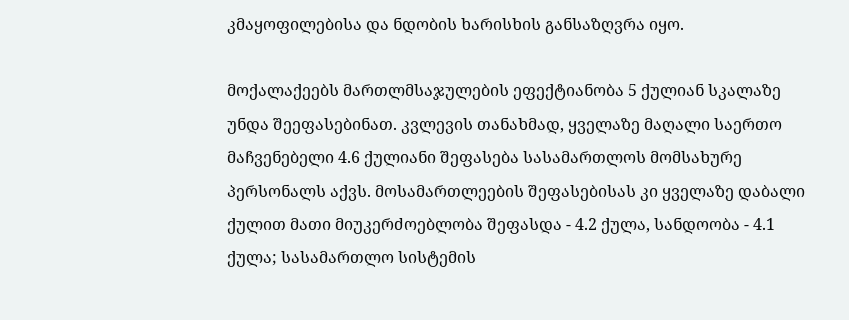კმაყოფილებისა და ნდობის ხარისხის განსაზღვრა იყო.

მოქალაქეებს მართლმსაჯულების ეფექტიანობა 5 ქულიან სკალაზე უნდა შეეფასებინათ. კვლევის თანახმად, ყველაზე მაღალი საერთო მაჩვენებელი 4.6 ქულიანი შეფასება სასამართლოს მომსახურე პერსონალს აქვს. მოსამართლეების შეფასებისას კი ყველაზე დაბალი ქულით მათი მიუკერძოებლობა შეფასდა - 4.2 ქულა, სანდოობა - 4.1 ქულა; სასამართლო სისტემის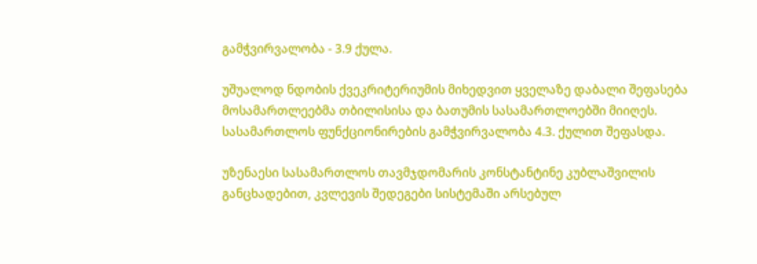გამჭვირვალობა - 3.9 ქულა.

უშუალოდ ნდობის ქვეკრიტერიუმის მიხედვით ყველაზე დაბალი შეფასება მოსამართლეებმა თბილისისა და ბათუმის სასამართლოებში მიიღეს. სასამართლოს ფუნქციონირების გამჭვირვალობა 4.3. ქულით შეფასდა.

უზენაესი სასამართლოს თავმჯდომარის კონსტანტინე კუბლაშვილის განცხადებით, კვლევის შედეგები სისტემაში არსებულ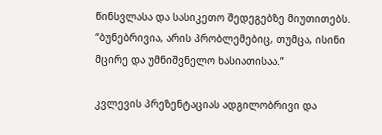წინსვლასა და სასიკეთო შედეგებზე მიუთითებს. “ბუნებრივია, არის პრობლემებიც, თუმცა, ისინი მცირე და უმნიშვნელო ხასიათისაა.”

კვლევის პრეზენტაციას ადგილობრივი და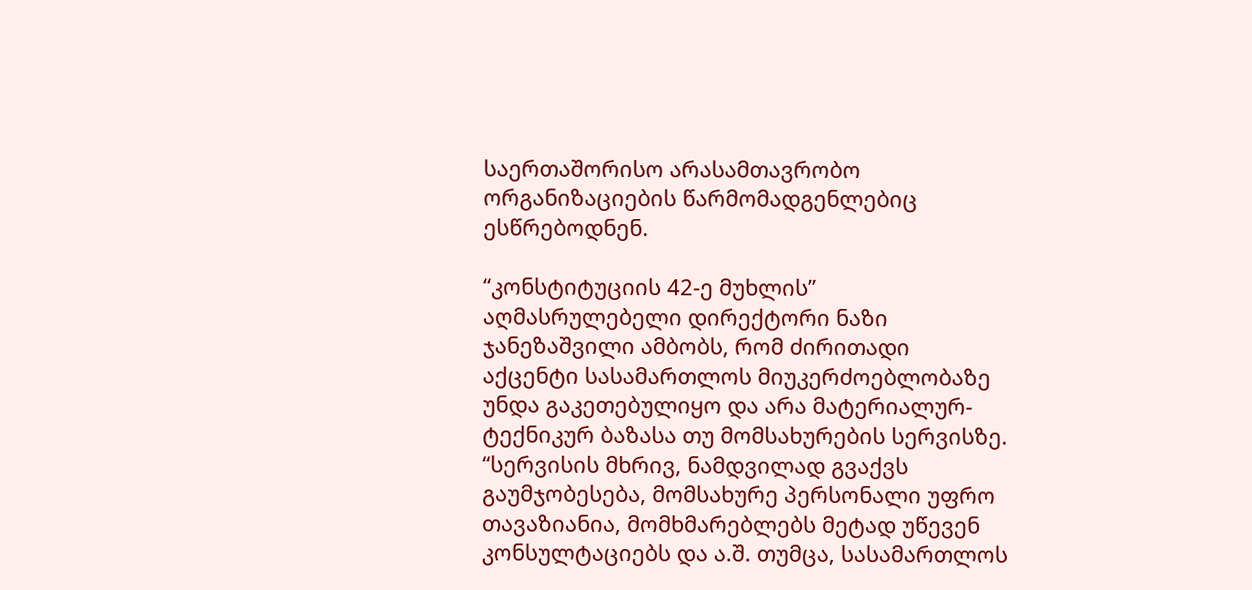საერთაშორისო არასამთავრობო ორგანიზაციების წარმომადგენლებიც ესწრებოდნენ.

“კონსტიტუციის 42-ე მუხლის” აღმასრულებელი დირექტორი ნაზი ჯანეზაშვილი ამბობს, რომ ძირითადი აქცენტი სასამართლოს მიუკერძოებლობაზე უნდა გაკეთებულიყო და არა მატერიალურ-ტექნიკურ ბაზასა თუ მომსახურების სერვისზე. “სერვისის მხრივ, ნამდვილად გვაქვს გაუმჯობესება, მომსახურე პერსონალი უფრო თავაზიანია, მომხმარებლებს მეტად უწევენ კონსულტაციებს და ა.შ. თუმცა, სასამართლოს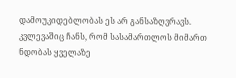დამოუკიდებლობას ეს არ განსაზღვრავს. კვლევაშიც ჩანს, რომ სასამართლოს მიმართ ნდობას ყველაზე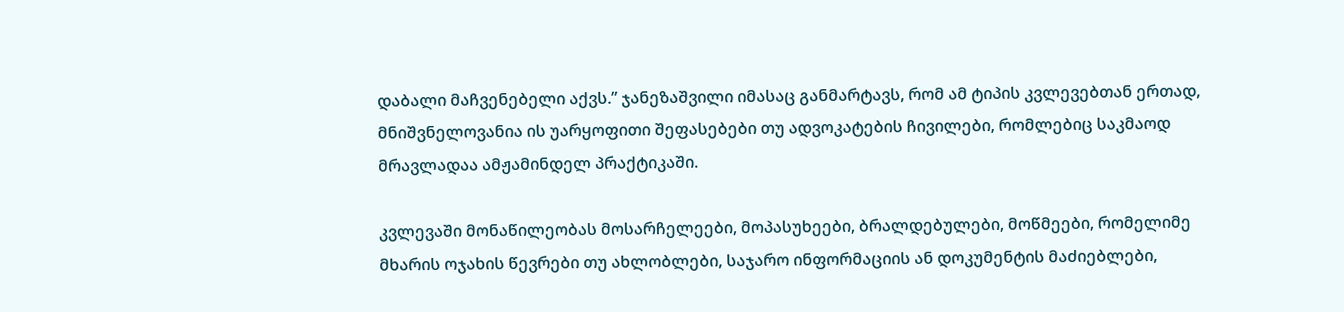დაბალი მაჩვენებელი აქვს.” ჯანეზაშვილი იმასაც განმარტავს, რომ ამ ტიპის კვლევებთან ერთად, მნიშვნელოვანია ის უარყოფითი შეფასებები თუ ადვოკატების ჩივილები, რომლებიც საკმაოდ მრავლადაა ამჟამინდელ პრაქტიკაში.

კვლევაში მონაწილეობას მოსარჩელეები, მოპასუხეები, ბრალდებულები, მოწმეები, რომელიმე მხარის ოჯახის წევრები თუ ახლობლები, საჯარო ინფორმაციის ან დოკუმენტის მაძიებლები,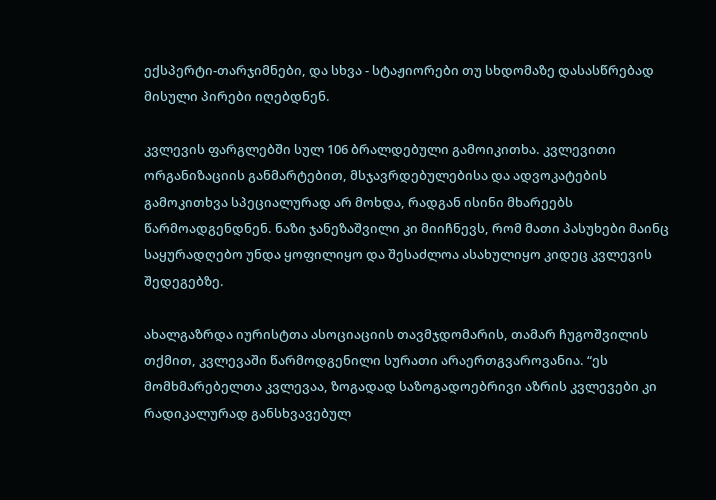ექსპერტი-თარჯიმნები, და სხვა - სტაჟიორები თუ სხდომაზე დასასწრებად მისული პირები იღებდნენ.

კვლევის ფარგლებში სულ 106 ბრალდებული გამოიკითხა. კვლევითი ორგანიზაციის განმარტებით, მსჯავრდებულებისა და ადვოკატების გამოკითხვა სპეციალურად არ მოხდა, რადგან ისინი მხარეებს წარმოადგენდნენ. ნაზი ჯანეზაშვილი კი მიიჩნევს, რომ მათი პასუხები მაინც საყურადღებო უნდა ყოფილიყო და შესაძლოა ასახულიყო კიდეც კვლევის შედეგებზე.

ახალგაზრდა იურისტთა ასოციაციის თავმჯდომარის, თამარ ჩუგოშვილის თქმით, კვლევაში წარმოდგენილი სურათი არაერთგვაროვანია. “ეს მომხმარებელთა კვლევაა, ზოგადად საზოგადოებრივი აზრის კვლევები კი რადიკალურად განსხვავებულ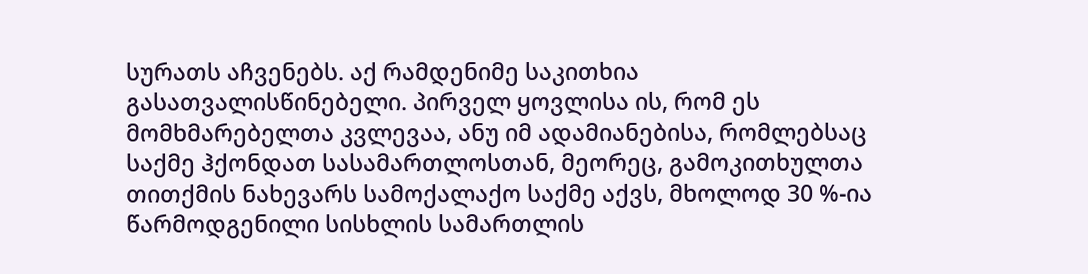სურათს აჩვენებს. აქ რამდენიმე საკითხია გასათვალისწინებელი. პირველ ყოვლისა ის, რომ ეს მომხმარებელთა კვლევაა, ანუ იმ ადამიანებისა, რომლებსაც საქმე ჰქონდათ სასამართლოსთან, მეორეც, გამოკითხულთა თითქმის ნახევარს სამოქალაქო საქმე აქვს, მხოლოდ 30 %-ია წარმოდგენილი სისხლის სამართლის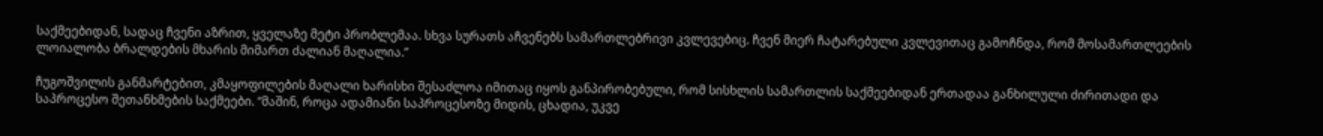საქმეებიდან, სადაც ჩვენი აზრით, ყველაზე მეტი პრობლემაა. სხვა სურათს აჩვენებს სამართლებრივი კვლევებიც. ჩვენ მიერ ჩატარებული კვლევითაც გამოჩნდა, რომ მოსამართლეების ლოიალობა ბრალდების მხარის მიმართ ძალიან მაღალია.”

ჩუგოშვილის განმარტებით, კმაყოფილების მაღალი ხარისხი შესაძლოა იმითაც იყოს განპირობებული, რომ სისხლის სამართლის საქმეებიდან ერთადაა განხილული ძირითადი და საპროცესო შეთანხმების საქმეები. “მაშინ, როცა ადამიანი საპროცესოზე მიდის, ცხადია, უკვე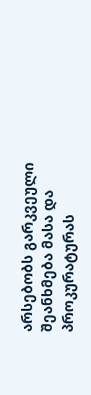არსებობს გარკვეული შეანხმება მასა და პროკურატურას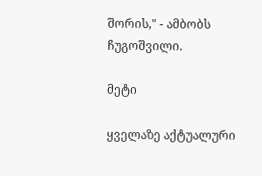შორის," - ამბობს ჩუგოშვილი.

მეტი

ყველაზე აქტუალური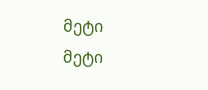მეტი
მეტი